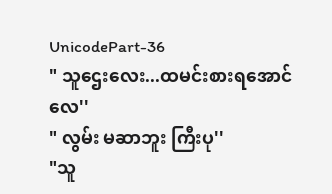UnicodePart-36
" သူဌေးလေး...ထမင်းစားရအောင်လေ''
" လွမ်း မဆာဘူး ကြီးပု''
"သူ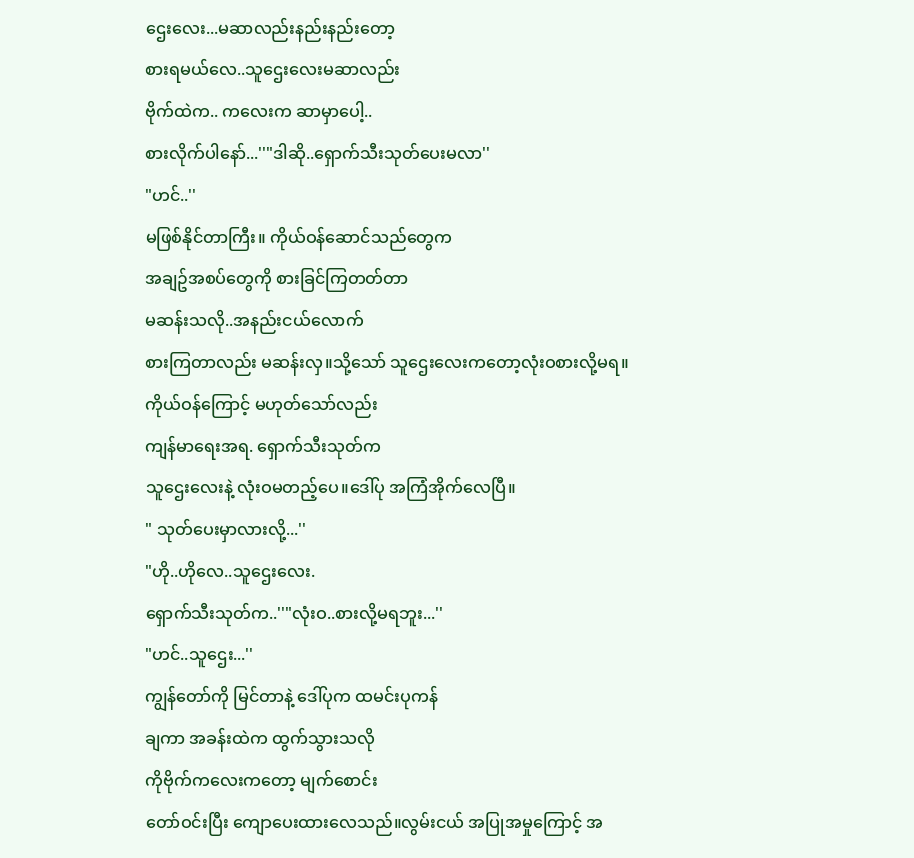ဌေးလေး...မဆာလည်းနည်းနည်းတော့
စားရမယ်လေ..သူဌေးလေးမဆာလည်း
ဗိုက်ထဲက.. ကလေးက ဆာမှာပေါ့..
စားလိုက်ပါနော်...''"ဒါဆို..ရှောက်သီးသုတ်ပေးမလာ''
"ဟင်..''
မဖြစ်နိုင်တာကြီး။ ကိုယ်ဝန်ဆောင်သည်တွေက
အချဥ်အစပ်တွေကို စားခြင်ကြတတ်တာ
မဆန်းသလို..အနည်းငယ်လောက်
စားကြတာလည်း မဆန်းလှ။သို့သော် သူဌေးလေးကတော့လုံးဝစားလို့မရ။
ကိုယ်ဝန်ကြောင့် မဟုတ်သော်လည်း
ကျန်မာရေးအရ. ရှောက်သီးသုတ်က
သူဌေးလေးနဲ့ လုံးဝမတည့်ပေ။ဒေါ်ပု အကြံအိုက်လေပြီ။
" သုတ်ပေးမှာလားလို့...''
"ဟို..ဟိုလေ..သူဌေးလေး.
ရှောက်သီးသုတ်က..''"လုံးဝ..စားလို့မရဘူး...''
"ဟင်..သူဌေး...''
ကျွန်တော်ကို မြင်တာနဲ့ ဒေါ်ပုက ထမင်းပုကန်
ချကာ အခန်းထဲက ထွက်သွားသလို
ကိုဗိုက်ကလေးကတော့ မျက်စောင်း
တော်ဝင်းပြီး ကျောပေးထားလေသည်။လွမ်းငယ် အပြုအမှုကြောင့် အ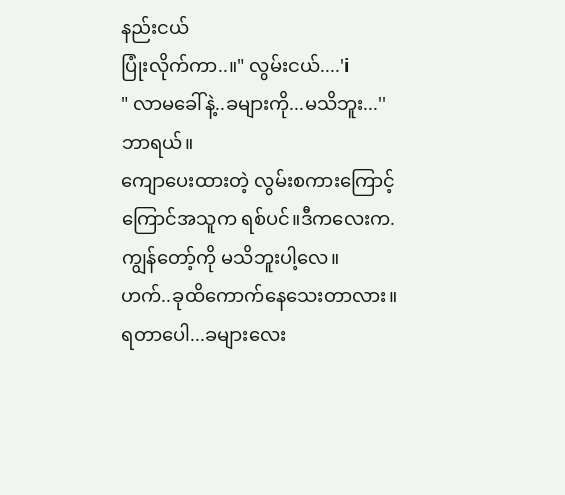နည်းငယ်
ပြုံးလိုက်ကာ..။" လွမ်းငယ်....'i
" လာမခေါ်နဲ့..ခများကို...မသိဘူး...''
ဘာရယ်။
ကျောပေးထားတဲ့ လွမ်းစကားကြောင့်
ကြောင်အသူက ရစ်ပင်။ဒီကလေးက.ကျွန်တော့်ကို မသိဘူးပါ့လေ။
ဟက်..ခုထိကောက်နေသေးတာလား။
ရတာပေါ...ခများလေး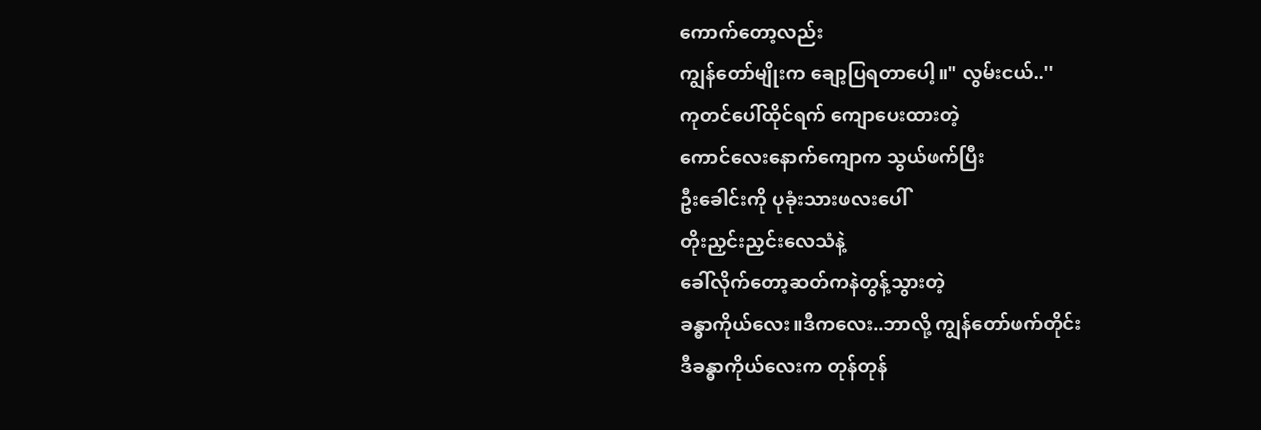ကောက်တော့လည်း
ကျွန်တော်မျိုးက ချော့ပြရတာပေါ့။" လွမ်းငယ်..''
ကုတင်ပေါ်ထိုင်ရက် ကျောပေးထားတဲ့
ကောင်လေးနောက်ကျောက သွယ်ဖက်ပြီး
ဦးခေါင်းကို ပုခုံးသားဖလးပေါ်
တိုးညှင်းညှင်းလေသံနဲ့
ခေါ်လိုက်တော့ဆတ်ကနဲတွန့်သွားတဲ့
ခန္ဓာကိုယ်လေး။ဒီကလေး..ဘာလို့ ကျွန်တော်ဖက်တိုင်း
ဒီခန္ဓာကိုယ်လေးက တုန်တုန်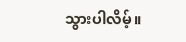သွားပါလိမ့်။